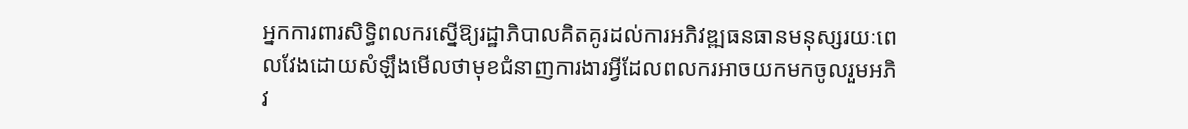អ្នកការពារសិទ្ធិពលករស្នើឱ្យរដ្ឋាភិបាលគិតគូរដល់ការអភិវឌ្ឍធនធានមនុស្សរយៈពេលវែងដោយសំឡឹងមើលថាមុខជំនាញការងារអ្វីដែលពលករអាចយកមកចូលរួមអភិវ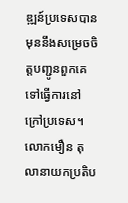ឌ្ឍន៍ប្រទេសបានមុននឹងសម្រេចចិត្តបញ្ជូនពួកគេទៅធ្វើការនៅក្រៅប្រទេស។
លោកមឿន តុលានាយកប្រតិប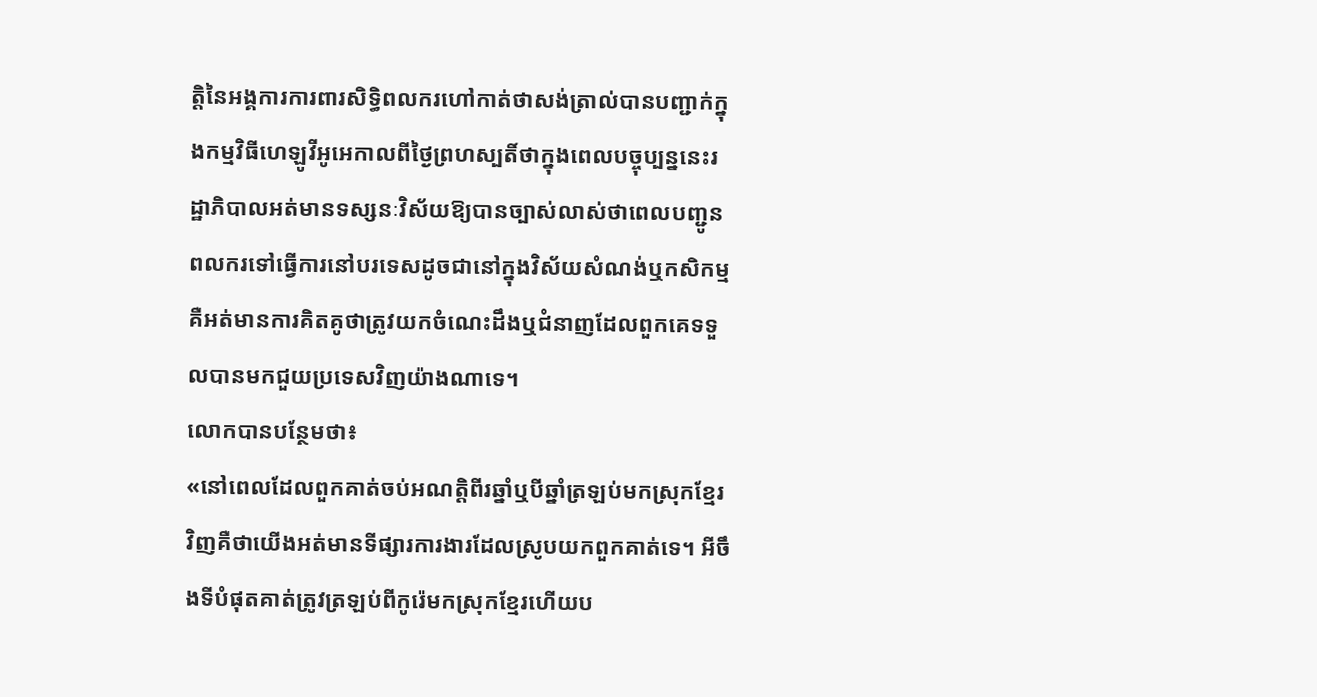ត្តិនៃអង្គការការពារសិទ្ធិពលករហៅកាត់ថាសង់ត្រាល់បានបញ្ជាក់ក្នុងកម្មវិធីហេឡូវីអូអេកាលពីថ្ងៃព្រហស្បតិ៍ថាក្នុងពេលបច្ចុប្បន្ននេះរដ្ឋាភិបាលអត់មានទស្សនៈវិស័យឱ្យបានច្បាស់លាស់ថាពេលបញ្ជូនពលករទៅធ្វើការនៅបរទេសដូចជានៅក្នុងវិស័យសំណង់ឬកសិកម្មគឺអត់មានការគិតគូថាត្រូវយកចំណេះដឹងឬជំនាញដែលពួកគេទទួលបានមកជួយប្រទេសវិញយ៉ាងណាទេ។
លោកបានបន្ថែមថា៖
«នៅពេលដែលពួកគាត់ចប់អណត្តិពីរឆ្នាំឬបីឆ្នាំត្រឡប់មកស្រុកខ្មែរវិញគឺថាយើងអត់មានទីផ្សារការងារដែលស្រូបយកពួកគាត់ទេ។ អីចឹងទីបំផុតគាត់ត្រូវត្រឡប់ពីកូរ៉េមកស្រុកខ្មែរហើយប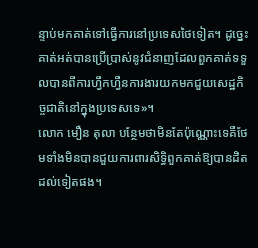ន្ទាប់មកគាត់ទៅធ្វើការនៅប្រទេសថៃទៀត។ ដូច្នេះគាត់អត់បានប្រើប្រាស់នូវជំនាញដែលពួកគាត់ទទួលបានពីការហ្វឹកហ្វឺនការងារយកមកជួយសេដ្ឋកិច្ចជាតិនៅក្នុងប្រទេសទេ»។
លោក មឿន តុលា បន្ថែមថាមិនតែប៉ុណ្ណោះទេគឺថែមទាំងមិនបានជួយការពារសិទ្ធិពួកគាត់ឱ្យបានដិតដល់ទៀតផង។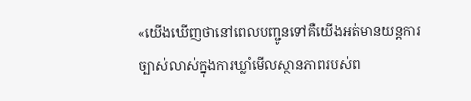«យើងឃើញថានៅពេលបញ្ជូនទៅគឺយើងអត់មានយន្តការច្បាស់លាស់ក្នុងការឃ្លាំមើលស្ថានភាពរបស់ព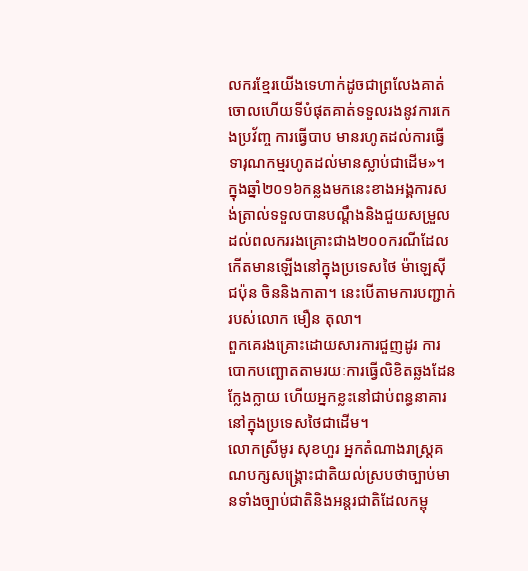លករខ្មែរយើងទេហាក់ដូចជាព្រលែងគាត់ចោលហើយទីបំផុតគាត់ទទួលរងនូវការកេងប្រវ័ញ្ច ការធ្វើបាប មានរហូតដល់ការធ្វើទារុណកម្មរហូតដល់មានស្លាប់ជាដើម»។
ក្នុងឆ្នាំ២០១៦កន្លងមកនេះខាងអង្គការសង់ត្រាល់ទទួលបានបណ្តឹងនិងជួយសម្រួលដល់ពលកររងគ្រោះជាង២០០ករណីដែលកើតមានឡើងនៅក្នុងប្រទេសថៃ ម៉ាឡេស៊ី ជប៉ុន ចិននិងកាតា។ នេះបើតាមការបញ្ជាក់របស់លោក មឿន តុលា។
ពួកគេរងគ្រោះដោយសារការជួញដូរ ការបោកបញ្ឆោតតាមរយៈការធ្វើលិខិតឆ្លងដែនក្លែងក្លាយ ហើយអ្នកខ្លះនៅជាប់ពន្ធនាគារនៅក្នុងប្រទេសថៃជាដើម។
លោកស្រីមូរ សុខហួរ អ្នកតំណាងរាស្ត្រគណបក្សសង្គ្រោះជាតិយល់ស្របថាច្បាប់មានទាំងច្បាប់ជាតិនិងអន្តរជាតិដែលកម្ពុ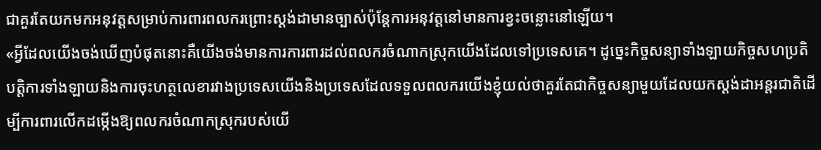ជាគួរតែយកមកអនុវត្តសម្រាប់ការពារពលករព្រោះស្តង់ដាមានច្បាស់ប៉ុន្តែការអនុវត្តនៅមានការខ្វះចន្លោះនៅឡើយ។
«អ្វីដែលយើងចង់ឃើញបំផុតនោះគឺយើងចង់មានការការពារដល់ពលករចំណាកស្រុកយើងដែលទៅប្រទេសគេ។ ដូច្នេះកិច្ចសន្យាទាំងឡាយកិច្ចសហប្រតិបត្តិការទាំងឡាយនិងការចុះហត្ថលេខារវាងប្រទេសយើងនិងប្រទេសដែលទទួលពលករយើងខ្ញុំយល់ថាគួរតែជាកិច្ចសន្យាមួយដែលយកស្តង់ដាអន្តរជាតិដើម្បីការពារលើកដម្កើងឱ្យពលករចំណាកស្រុករបស់យើ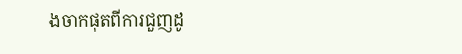ងចាកផុតពីការជួញដូ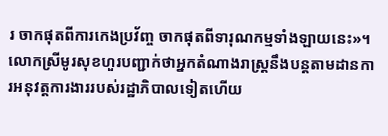រ ចាកផុតពីការកេងប្រវ័ញ្ច ចាកផុតពីទារុណកម្មទាំងឡាយនេះ»។
លោកស្រីមូរសុខហួរបញ្ជាក់ថាអ្នកតំណាងរាស្ត្រនឹងបន្តតាមដានការអនុវត្តការងាររបស់រដ្ឋាភិបាលទៀតហើយ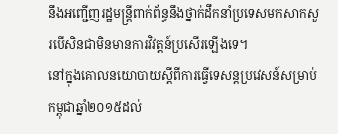នឹងអញ្ជើញរដ្ឋមន្ត្រីពាក់ព័ន្ធនឹងថ្នាក់ដឹកនាំប្រទេសមកសាកសួរបើសិនជាមិនមានការវិវត្តន៍ប្រសើរឡើងទេ។
នៅក្នុងគោលនយោបាយស្តីពីការធ្វើទេសន្តប្រវេសន៍សម្រាប់កម្ពុជាឆ្នាំ២០១៥ដល់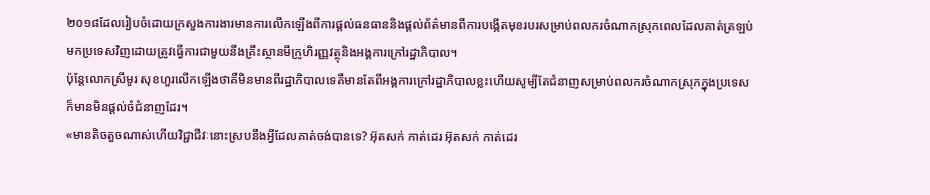២០១៨ដែលរៀបចំដោយក្រសួងការងារមានការលើកឡើងពីការផ្តល់ធនធាននិងផ្តល់ព័ត៌មានពីការបង្កើតមុខរបរសម្រាប់ពលករចំណាកស្រុកពេលដែលគាត់ត្រឡប់មកប្រទេសវិញដោយត្រូវធ្វើការជាមួយនឹងគ្រឹះស្ថានមីក្រូហិរញ្ញវត្ថុនិងអង្គការក្រៅរដ្ឋាភិបាល។
ប៉ុន្តែលោកស្រីមូរ សុខហួរលើកឡើងថាគឺមិនមានពីរដ្ឋាភិបាលទេគឺមានតែពីអង្គការក្រៅរដ្ឋាភិបាលខ្លះហើយសូម្បីតែជំនាញសម្រាប់ពលករចំណាកស្រុកក្នុងប្រទេសក៏មានមិនផ្តល់ចំជំនាញដែរ។
«មានតិចតួចណាស់ហើយវិជ្ជាជីវៈនោះស្របនឹងអ្វីដែលគាត់ចង់បានទេ? អ៊ុតសក់ កាត់ដេរ អ៊ុតសក់ កាត់ដេរ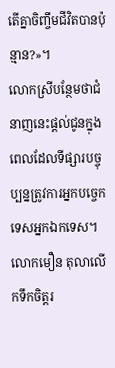តើគ្នាចិញ្ចឹមជីវិតបានប៉ុន្មាន?»។
លោកស្រីបន្ថែមថាជំនាញនេះផ្តល់ជូនក្នុងពេលដែលទីផ្សារបច្ចុប្បន្នត្រូវការអ្នកបច្ចេកទេសអ្នកឯកទេស។
លោកមឿន តុលាលើកទឹកចិត្តរ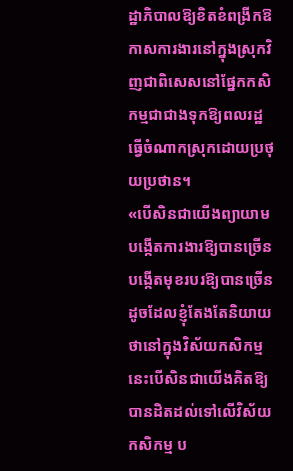ដ្ឋាភិបាលឱ្យខិតខំពង្រីកឱកាសការងារនៅក្នុងស្រុកវិញជាពិសេសនៅផ្នែកកសិកម្មជាជាងទុកឱ្យពលរដ្ឋធ្វើចំណាកស្រុកដោយប្រថុយប្រថាន។
«បើសិនជាយើងព្យាយាមបង្កើតការងារឱ្យបានច្រើនបង្កើតមុខរបរឱ្យបានច្រើនដូចដែលខ្ញុំតែងតែនិយាយថានៅក្នុងវិស័យកសិកម្មនេះបើសិនជាយើងគិតឱ្យបានដិតដល់ទៅលើវិស័យកសិកម្ម ប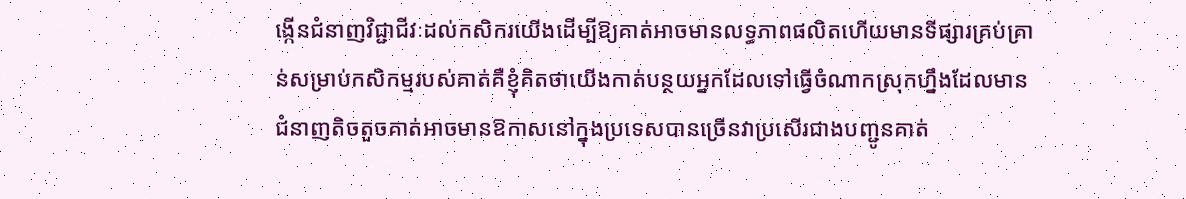ង្កើនជំនាញវិជ្ជាជីវៈដល់កសិករយើងដើម្បីឱ្យគាត់អាចមានលទ្ធភាពផលិតហើយមានទីផ្សារគ្រប់គ្រាន់សម្រាប់កសិកម្មរបស់គាត់គឺខ្ញុំគិតថាយើងកាត់បន្ថយអ្នកដែលទៅធ្វើចំណាកស្រុកហ្នឹងដែលមានជំនាញតិចតួចគាត់អាចមានឱកាសនៅក្នុងប្រទេសបានច្រើនវាប្រសើរជាងបញ្ជូនគាត់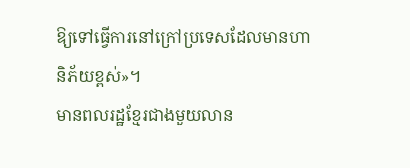ឱ្យទៅធ្វើការនៅក្រៅប្រទេសដែលមានហានិភ័យខ្ពស់»។
មានពលរដ្ឋខ្មែរជាងមួយលាន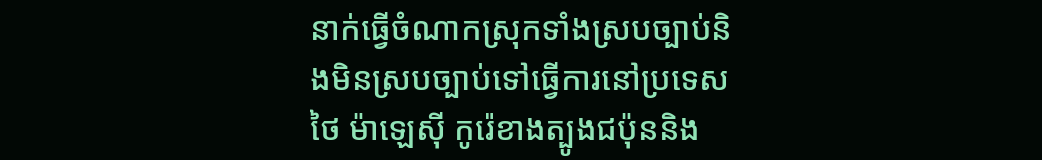នាក់ធ្វើចំណាកស្រុកទាំងស្របច្បាប់និងមិនស្របច្បាប់ទៅធ្វើការនៅប្រទេសថៃ ម៉ាឡេស៊ី កូរ៉េខាងត្បូងជប៉ុននិង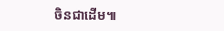ចិនជាដើម៕